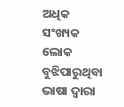ଅଧିକ ସଂଖ୍ୟକ ଲୋକ ବୁଝିପାରୁଥିବା ଭାଷା ଦ୍ୱାରା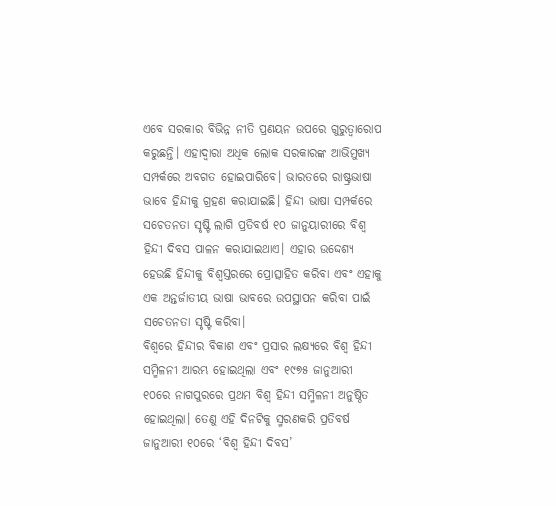ଏବେ ସରକାର ବିଭିନ୍ନ ନୀତି ପ୍ରଣୟନ ଉପରେ ଗୁରୁତ୍ୱାରୋପ କରୁଛନ୍ତି। ଏହାଦ୍ୱାରା ଅଧିକ ଲୋକ ସରକାରଙ୍କ ଆଭିମୁଖ୍ୟ ସମ୍ପର୍କରେ ଅବଗତ ହୋଇପାରିବେ। ଭାରତରେ ରାଷ୍ଟ୍ରଭାଷା ଭାବେ ହିନ୍ଦୀକୁ ଗ୍ରହଣ କରାଯାଇଛି। ହିନ୍ଦୀ ଭାଷା ସମ୍ପର୍କରେ ସଚେତନତା ସୃଷ୍ଟି ଲାଗି ପ୍ରତିବର୍ଷ ୧୦ ଜାନୁୟାରୀରେ ବିଶ୍ୱ ହିନ୍ଦୀ ଦିବସ ପାଳନ କରାଯାଇଥାଏ। ଏହାର ଉଦ୍ଦେଶ୍ୟ ହେଉଛି ହିନ୍ଦୀକୁ ବିଶ୍ୱସ୍ତରରେ ପ୍ରୋତ୍ସାହିତ କରିବା ଏବଂ ଏହାକୁ ଏକ ଅନ୍ତର୍ଜାତୀୟ ଭାଷା ଭାବରେ ଉପସ୍ଥାପନ କରିବା ପାଇଁ ସଚେତନତା ସୃଷ୍ଟି କରିବା।
ବିଶ୍ୱରେ ହିନ୍ଦୀର ବିକାଶ ଏବଂ ପ୍ରସାର ଲକ୍ଷ୍ୟରେ ବିଶ୍ୱ ହିନ୍ଦୀ ସମ୍ମିଳନୀ ଆରମ୍ଭ ହୋଇଥିଲା ଏବଂ ୧୯୭୫ ଜାନୁଆରୀ ୧୦ରେ ନାଗପୁରରେ ପ୍ରଥମ ବିଶ୍ୱ ହିନ୍ଦୀ ସମ୍ମିଳନୀ ଅନୁଷ୍ଠିତ ହୋଇଥିଲା। ତେଣୁ ଏହି ଦିନଟିକୁ ସ୍ମରଣକରି ପ୍ରତିବର୍ଷ ଜାନୁଆରୀ ୧୦ରେ ‘ବିଶ୍ୱ ହିନ୍ଦୀ ଦିବସ’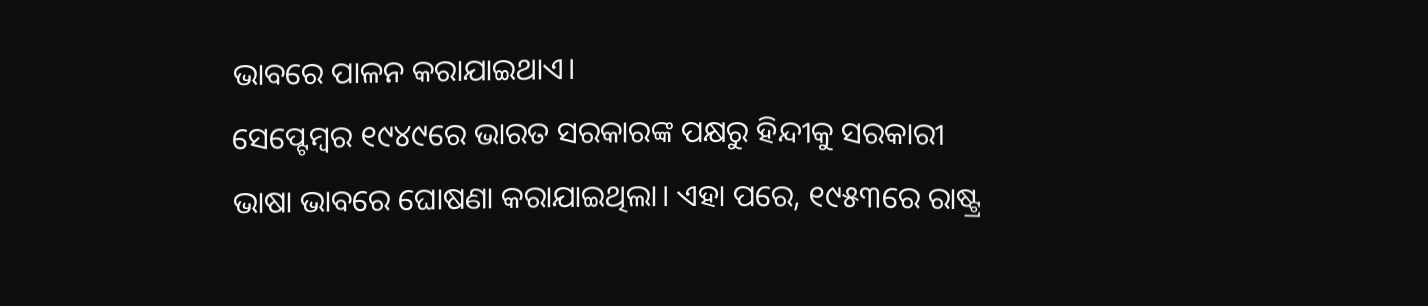ଭାବରେ ପାଳନ କରାଯାଇଥାଏ।
ସେପ୍ଟେମ୍ବର ୧୯୪୯ରେ ଭାରତ ସରକାରଙ୍କ ପକ୍ଷରୁ ହିନ୍ଦୀକୁ ସରକାରୀ ଭାଷା ଭାବରେ ଘୋଷଣା କରାଯାଇଥିଲା। ଏହା ପରେ, ୧୯୫୩ରେ ରାଷ୍ଟ୍ର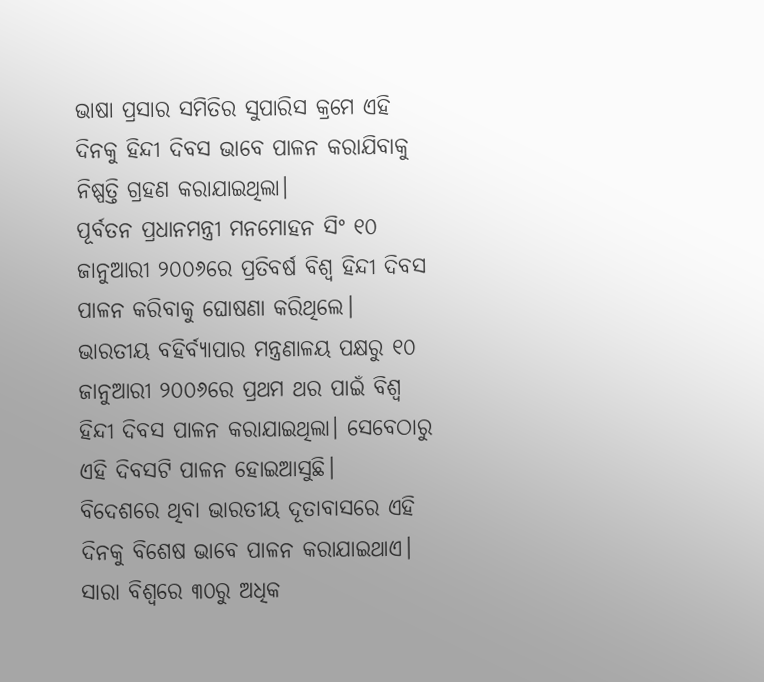ଭାଷା ପ୍ରସାର ସମିତିର ସୁପାରିସ କ୍ରମେ ଏହି ଦିନକୁ ହିନ୍ଦୀ ଦିବସ ଭାବେ ପାଳନ କରାଯିବାକୁ ନିଷ୍ପତ୍ତି ଗ୍ରହଣ କରାଯାଇଥିଲା।
ପୂର୍ବତନ ପ୍ରଧାନମନ୍ତ୍ରୀ ମନମୋହନ ସିଂ ୧୦ ଜାନୁଆରୀ ୨୦୦୬ରେ ପ୍ରତିବର୍ଷ ବିଶ୍ୱ ହିନ୍ଦୀ ଦିବସ ପାଳନ କରିବାକୁ ଘୋଷଣା କରିଥିଲେ। ଭାରତୀୟ ବହିର୍ବ୍ୟାପାର ମନ୍ତ୍ରଣାଳୟ ପକ୍ଷରୁ ୧୦ ଜାନୁଆରୀ ୨୦୦୬ରେ ପ୍ରଥମ ଥର ପାଇଁ ବିଶ୍ୱ ହିନ୍ଦୀ ଦିବସ ପାଳନ କରାଯାଇଥିଲା। ସେବେଠାରୁ ଏହି ଦିବସଟି ପାଳନ ହୋଇଆସୁଛି।
ବିଦେଶରେ ଥିବା ଭାରତୀୟ ଦୂତାବାସରେ ଏହି ଦିନକୁ ବିଶେଷ ଭାବେ ପାଳନ କରାଯାଇଥାଏ।
ସାରା ବିଶ୍ୱରେ ୩୦ରୁ ଅଧିକ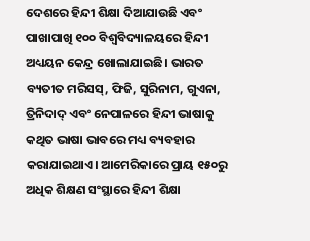ଦେଶରେ ହିନ୍ଦୀ ଶିକ୍ଷା ଦିଆଯାଉଛି ଏବଂ ପାଖାପାଖି ୧୦୦ ବିଶ୍ୱବିଦ୍ୟାଳୟରେ ହିନ୍ଦୀ ଅଧ୍ୟୟନ କେନ୍ଦ୍ର ଖୋଲାଯାଇଛି। ଭାରତ ବ୍ୟତୀତ ମରିସସ୍, ଫିଜି, ସୁରିନାମ, ଗୁଏନା, ତ୍ରିନିଦାଦ୍ ଏବଂ ନେପାଳରେ ହିନ୍ଦୀ ଭାଷାକୁ କଥିତ ଭାଷା ଭାବରେ ମଧ୍ୟ ବ୍ୟବହାର କରାଯାଇଥାଏ। ଆମେରିକାରେ ପ୍ରାୟ ୧୫୦ରୁ ଅଧିକ ଶିକ୍ଷଣ ସଂସ୍ଥାରେ ହିନ୍ଦୀ ଶିକ୍ଷା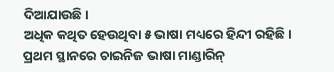ଦିଆଯାଉଛି।
ଅଧିକ କଥିତ ହେଉଥିବା ୫ ଭାଷା ମଧ୍ୟରେ ହିନ୍ଦୀ ରହିଛି। ପ୍ରଥମ ସ୍ଥାନରେ ଚାଇନିଜ ଭାଷା ମାଣ୍ଡାରିନ୍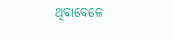ଥିବାବେଳେ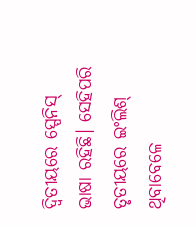ଦ୍ୱିତୀୟରେ ସ୍ପେନିସ୍ ଭାଷା ରହିଛି। ସେହିପରି ତୃତୀୟରେ ଇଂଲିଶ୍ ଥିବାବେଳେ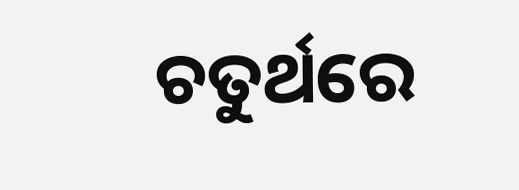ଚତୁର୍ଥରେ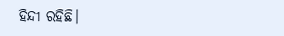ହିନ୍ଦୀ ରହିଛି।